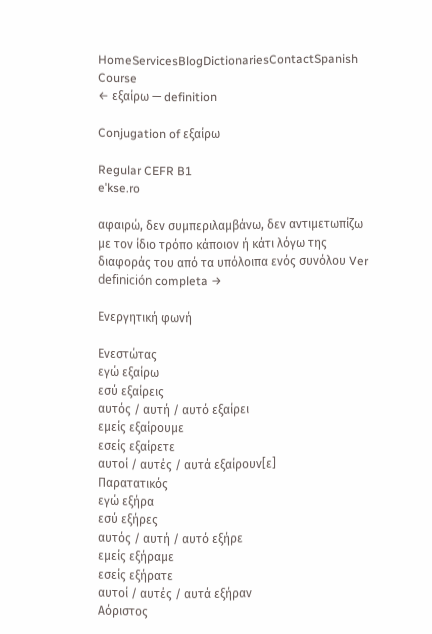HomeServicesBlogDictionariesContactSpanish Course
← εξαίρω — definition

Conjugation of εξαίρω

Regular CEFR B1
eˈkse.ro

αφαιρώ, δεν συμπεριλαμβάνω, δεν αντιμετωπίζω με τον ίδιο τρόπο κάποιον ή κάτι λόγω της διαφοράς του από τα υπόλοιπα ενός συνόλου Ver definición completa →

Ενεργητική φωνή

Ενεστώτας
εγώ εξαίρω
εσύ εξαίρεις
αυτός / αυτή / αυτό εξαίρει
εμείς εξαίρουμε
εσείς εξαίρετε
αυτοί / αυτές / αυτά εξαίρουν[ε]
Παρατατικός
εγώ εξήρα
εσύ εξήρες
αυτός / αυτή / αυτό εξήρε
εμείς εξήραμε
εσείς εξήρατε
αυτοί / αυτές / αυτά εξήραν
Αόριστος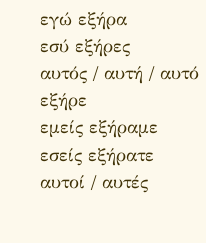εγώ εξήρα
εσύ εξήρες
αυτός / αυτή / αυτό εξήρε
εμείς εξήραμε
εσείς εξήρατε
αυτοί / αυτές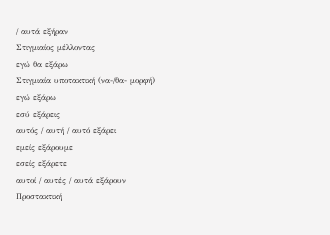/ αυτά εξήραν
Στιγμιαίος μέλλοντας
εγώ θα εξάρω
Στιγμιαία υποτακτική (να-/θα- μορφή)
εγώ εξάρω
εσύ εξάρεις
αυτός / αυτή / αυτό εξάρει
εμείς εξάρουμε
εσείς εξάρετε
αυτοί / αυτές / αυτά εξάρουν
Προστακτική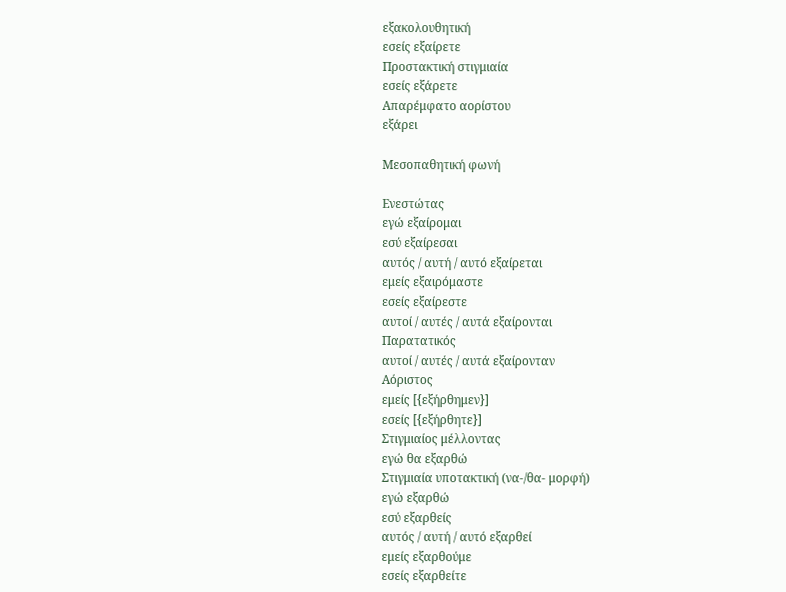εξακολουθητική
εσείς εξαίρετε
Προστακτική στιγμιαία
εσείς εξάρετε
Απαρέμφατο αορίστου
εξάρει

Μεσοπαθητική φωνή

Ενεστώτας
εγώ εξαίρομαι
εσύ εξαίρεσαι
αυτός / αυτή / αυτό εξαίρεται
εμείς εξαιρόμαστε
εσείς εξαίρεστε
αυτοί / αυτές / αυτά εξαίρονται
Παρατατικός
αυτοί / αυτές / αυτά εξαίρονταν
Αόριστος
εμείς [{εξήρθημεν}]
εσείς [{εξήρθητε}]
Στιγμιαίος μέλλοντας
εγώ θα εξαρθώ
Στιγμιαία υποτακτική (να-/θα- μορφή)
εγώ εξαρθώ
εσύ εξαρθείς
αυτός / αυτή / αυτό εξαρθεί
εμείς εξαρθούμε
εσείς εξαρθείτε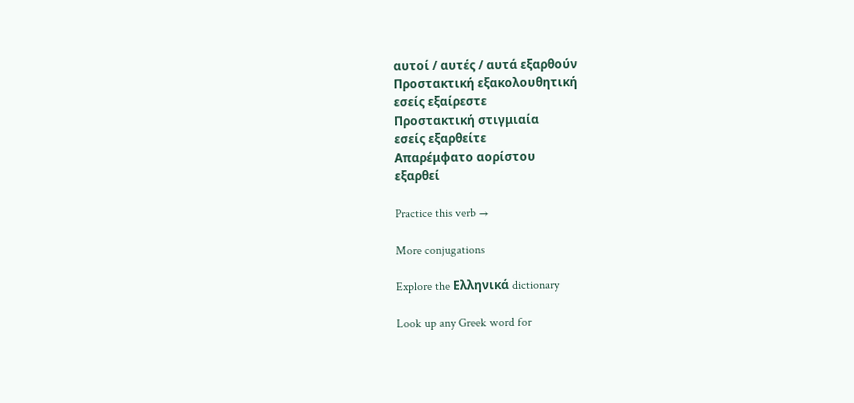αυτοί / αυτές / αυτά εξαρθούν
Προστακτική εξακολουθητική
εσείς εξαίρεστε
Προστακτική στιγμιαία
εσείς εξαρθείτε
Απαρέμφατο αορίστου
εξαρθεί

Practice this verb →

More conjugations

Explore the Ελληνικά dictionary

Look up any Greek word for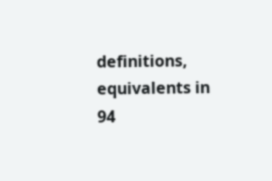definitions, equivalents in 94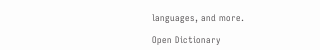languages, and more.

Open Dictionary